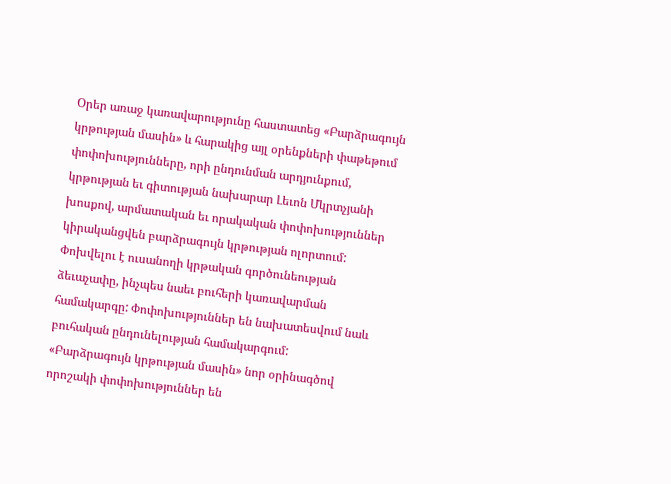Օրեր առաջ կառավարությունը հաստատեց «Բարձրագույն կրթության մասին» և հարակից այլ օրենքների փաթեթում փոփոխությունները, որի ընդունման արդյունքում, կրթության եւ գիտության նախարար Լեւոն Մկրտչյանի խոսքով, արմատական եւ որակական փոփոխություններ կիրականցվեն բարձրագույն կրթության ոլորտում:
Փոխվելու է ուսանողի կրթական գործունեության ձեւաչափը, ինչպես նաեւ բուհերի կառավարման համակարգը: Փոփոխություններ են նախատեսվում նաև բուհական ընդունելության համակարգում:
«Բարձրագույն կրթության մասին» նոր օրինագծով որոշակի փոփոխություններ են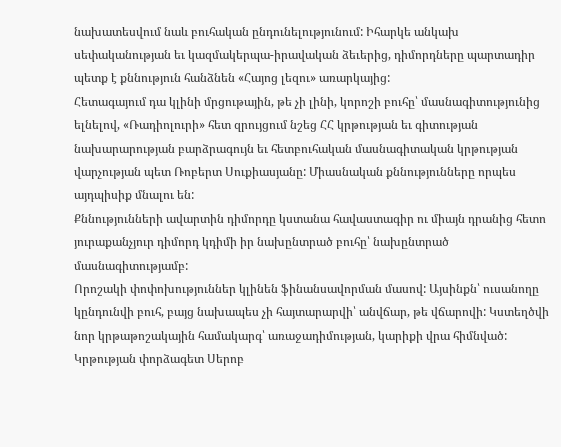նախատեսվում նաև բուհական ընդունելությունում: Իհարկե անկախ սեփականության եւ կազմակերպա-իրավական ձեւերից, դիմորդները պարտադիր պետք է քննություն հանձնեն «Հայոց լեզու» առարկայից:
Հետագայում դա կլինի մրցութային, թե չի լինի, կորոշի բուհը՝ մասնագիտությունից ելնելով, «Ռադիոլուրի» հետ զրույցում նշեց ՀՀ կրթության եւ գիտության նախարարության բարձրագույն եւ հետբուհական մասնագիտական կրթության վարչության պետ Ռոբերտ Սուքիասյանը: Միասնական քննությունները որպես այդպիսիք մնալու են:
Քննությունների ավարտին դիմորդը կստանա հավաստագիր ու միայն դրանից հետո յուրաքանչյուր դիմորդ կդիմի իր նախընտրած բուհը՝ նախընտրած մասնագիտությամբ:
Որոշակի փոփոխություններ կլինեն ֆինանսավորման մասով: Այսինքն՝ ուսանողը կընդունվի բուհ, բայց նախապես չի հայտարարվի՝ անվճար, թե վճարովի: Կստեղծվի նոր կրթաթոշակային համակարգ՝ առաջադիմության, կարիքի վրա հիմնված:
Կրթության փորձագետ Սերոբ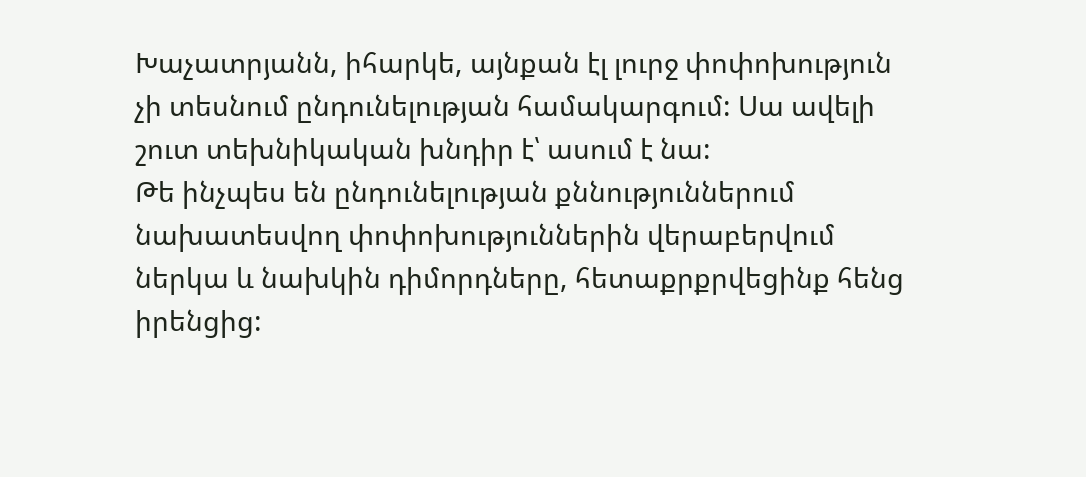Խաչատրյանն, իհարկե, այնքան էլ լուրջ փոփոխություն չի տեսնում ընդունելության համակարգում: Սա ավելի շուտ տեխնիկական խնդիր է՝ ասում է նա:
Թե ինչպես են ընդունելության քննություններում նախատեսվող փոփոխություններին վերաբերվում ներկա և նախկին դիմորդները, հետաքրքրվեցինք հենց իրենցից: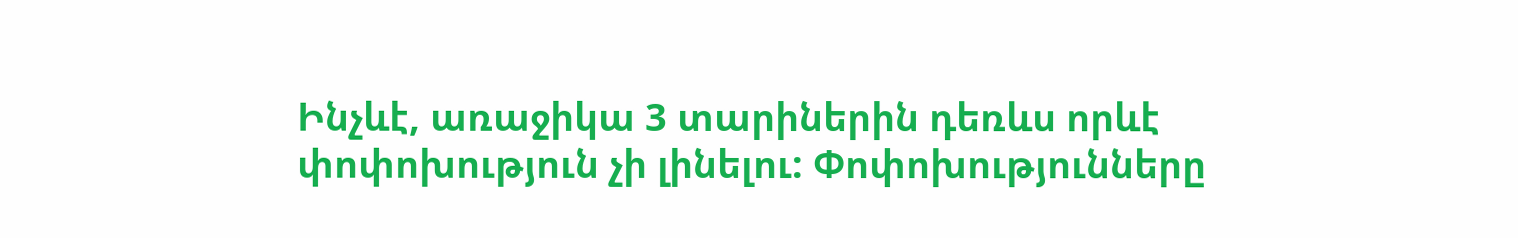Ինչևէ, առաջիկա 3 տարիներին դեռևս որևէ փոփոխություն չի լինելու: Փոփոխությունները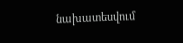նախատեսվում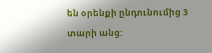են օրենքի ընդունումից 3 տարի անց: